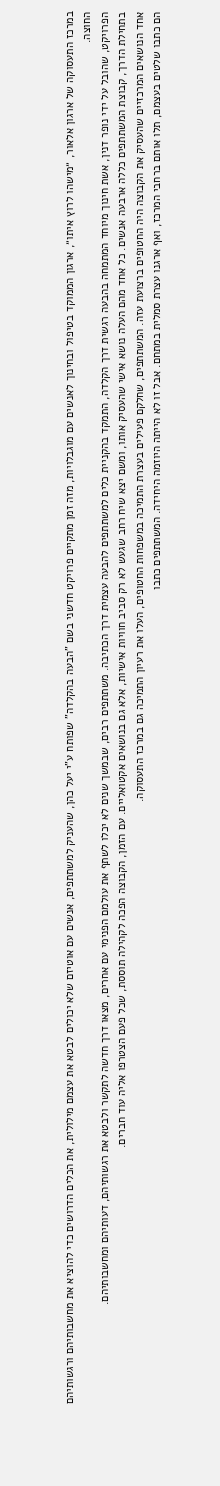במרכז התעסוקה של ארגון אלאור, ״מישהו לרוץ איתו״, ארגון הממוקד בטיפול ובחינוך לאנשים עם מוגבלויות, מזה זמן מתקיים פרויקט חדשני בשם "הבעה בהקלדה" שפותח ע"י יעל כהן, שהעניק למשתתפים, אנשים עם אוטיזם שלא יכולים לבטא את עצמם מילולית, את הכלים הדרושים כדי להוציא את מחשבותיהם ורגשותיהם החוצה.
הפרויקט, שהובל על ידי נופר דנין, אשת חינוך מיוחד המתמחה בהבעה רגשית דרך הקלדה, התמקד בהקניית כלים למשתתפים להבעה עצמית דרך הכתיבה. משתתפים רבים, שבמשך שנים לא יכלו לשתף את עולמם הפנימי עם אחרים, מצאו דרך חדשה לתקשר ולבטא את רגשותיהם, דעותיהם ומחשבותיהם.
בתחילת הדרך, קבוצת המשתתפים כללה ארבעה אנשים. כל אחד מהם העלה נושא אישי שהעסיק אותו, ומשם יצא שיח רחב שגעש לא רק סביב חוויות אישיות, אלא גם בנושאים אקטואליים. עם הזמן, הקבוצה הפכה לקהילה תוססת, שכל פעם הצטרפו אליה עוד חברים.
אחד הנושאים המרכזיים שהעסיק את הקבוצה היה החטופים ברצועת עזה. המשתתפים, שחלקם פעילים בעצרת התמיכה במשפחות החטופים, העלו את רעיון התמיכה גם במרכז התעסוקה.
הם כתבו שלטים בעצמם, תלו אותם ברחבי המרכז, ואף ארגנו עצרת סמלית במתחם. אבל זו לא הייתה היוזמה היחידה. המשתתפים כתבו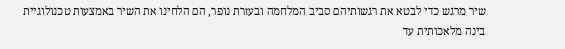שיר מרגש כדי לבטא את רגשותיהם סביב המלחמה ובעזרת נופר, הם הלחינו את השיר באמצעות טכנולוגיית בינה מלאכותית עד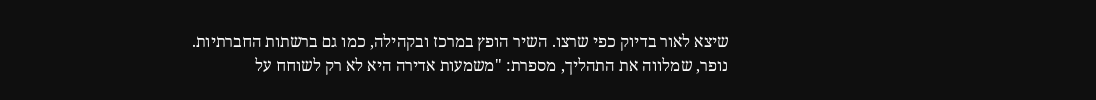שיצא לאור בדיוק כפי שרצו. השיר הופץ במרכז ובקהילה, כמו גם ברשתות החברתיות.
נופר, שמלווה את התהליך, מספרת: "משמעות אדירה היא לא רק לשוחח על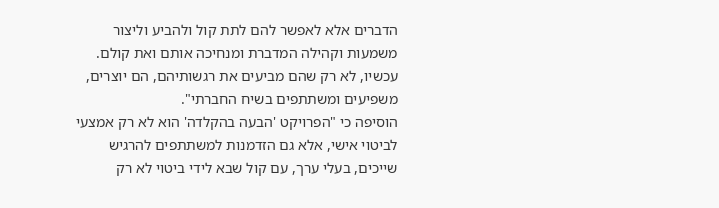הדברים אלא לאפשר להם לתת קול ולהביע וליצור משמעות וקהילה המדברת ומנחיכה אותם ואת קולם. עכשיו, לא רק שהם מביעים את רגשותיהם, הם יוצרים, משפיעים ומשתתפים בשיח החברתי".
הוסיפה כי "הפרויקט 'הבעה בהקלדה' הוא לא רק אמצעי לביטוי אישי, אלא גם הזדמנות למשתתפים להרגיש שייכים, בעלי ערך, עם קול שבא לידי ביטוי לא רק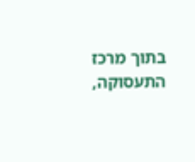בתוך מרכז התעסוקה,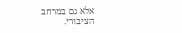אלא גם במרחב הציבורי.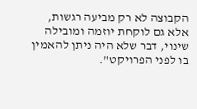הקבוצה לא רק מביעה רגשות, אלא גם לוקחת יוזמה ומובילה שינוי, דבר שלא היה ניתן להאמין בו לפני הפרויקט".